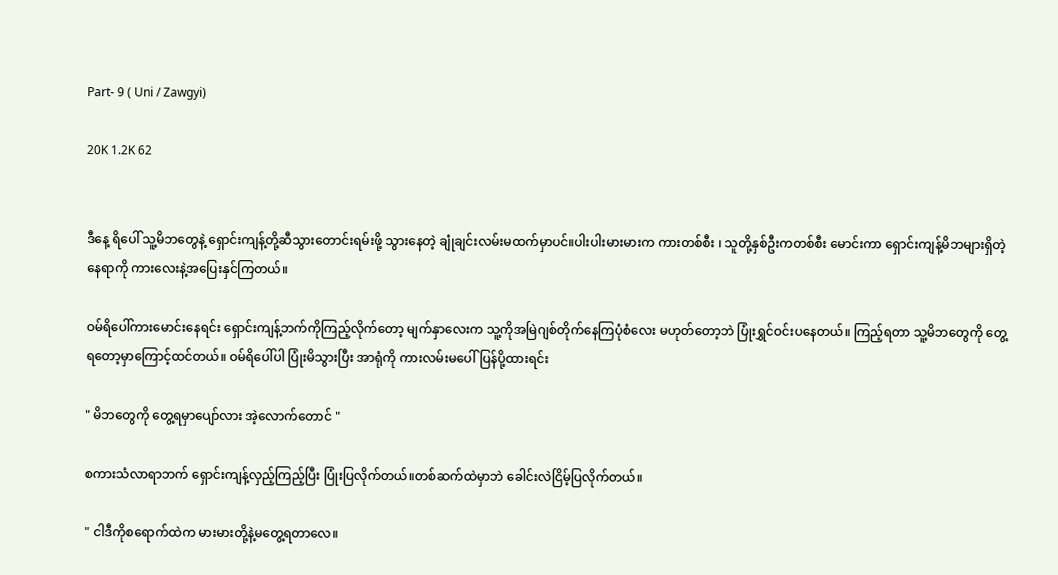Part- 9 ( Uni / Zawgyi)

20K 1.2K 62


ဒီနေ့ ရိပေါ် သူ့မိဘတွေနဲ့ ရှောင်းကျန့်တို့ဆီသွားတောင်းရမ်းဖို့ သွားနေတဲ့ ချုံချင်းလမ်းမထက်မှာပင်။ပါးပါးမားမားက ကားတစ်စီး ၊ သူတို့နှစ်ဦးကတစ်စီး မောင်းကာ ရှောင်းကျန့်မိဘများရှိတဲ့နေရာကို ကားလေးနဲ့အပြေးနှင်ကြတယ်။

ဝမ်ရိပေါ်ကားမောင်းနေရင်း ရှောင်းကျန့်ဘက်ကိုကြည့်လိုက်တော့ မျက်နှာလေးက သူ့ကိုအမြဲဂျစ်တိုက်နေကြပုံစံလေး မဟုတ်တော့ဘဲ ပြုံးရွှင်ဝင်းပနေတယ်။ ကြည့်ရတာ သူ့မိဘတွေကို တွေ့ရတော့မှာကြောင့်ထင်တယ်။ ဝမ်ရိပေါ်ပါ ပြုံးမိသွားပြီး အာရုံကို ကားလမ်းမပေါ်ပြန်ပို့ထားရင်း

" မိဘတွေကို တွေ့ရမှာပျော်လား အဲ့လောက်တောင် "

စကားသံလာရာဘက် ရှောင်းကျန့်လှည့်ကြည့်ပြီး ပြုံးပြလိုက်တယ်။တစ်ဆက်ထဲမှာဘဲ ခေါင်းလဲငြိမ့်ပြလိုက်တယ်။

" ငါဒီကိုစရောက်ထဲက မားမားတို့နဲ့မတွေ့ရတာလေ။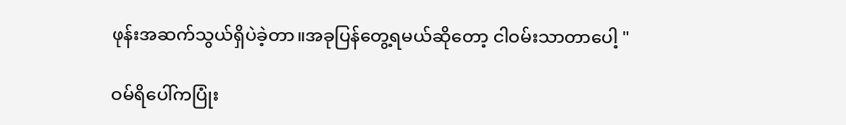ဖုန်းအဆက်သွယ်ရှိပဲခဲ့တာ။အခုပြန်တွေ့ရမယ်ဆိုတော့ ငါဝမ်းသာတာပေါ့ "

ဝမ်ရိပေါ်ကပြုံး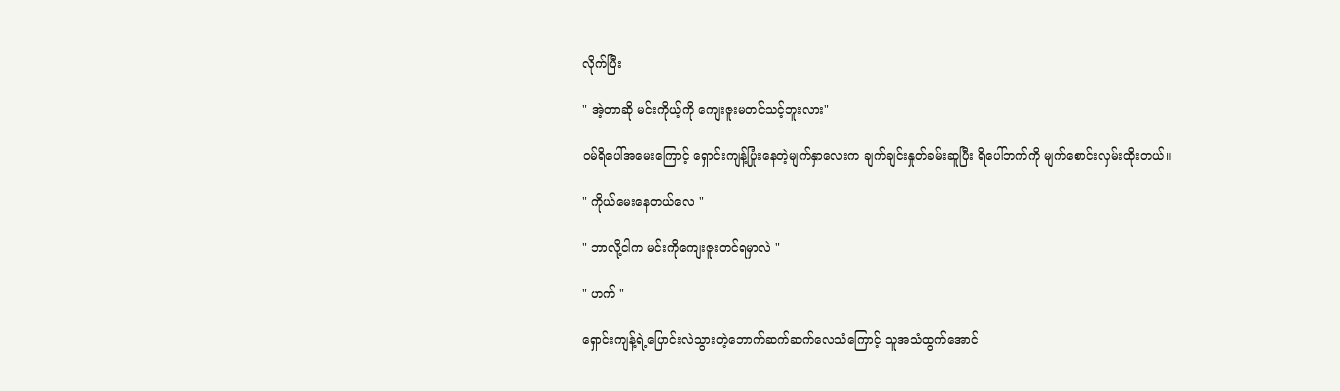လိုက်ပြီး

" အဲ့တာဆို မင်းကိုယ့်ကို ကျေးဇူးမတင်သင့်ဘူးလား"

ဝမ်ရိပေါ်အမေးကြောင့် ရှောင်းကျန့်ပြုံးနေတဲ့မျက်နှာလေးက ချက်ချင်းနှုတ်ခမ်းဆူပြီး ရိပေါ်ဘက်ကို မျက်စောင်းလှမ်းထိုးတယ်။

" ကိုယ်မေးနေတယ်လေ "

" ဘာလို့ငါက မင်းကိုကျေးဇူးတင်ရမှာလဲ "

" ဟက် "

ရှောင်းကျန့်ရဲ့ပြောင်းလဲသွားတဲ့ဘောက်ဆက်ဆက်လေသံကြောင့် သူအသံထွက်အောင်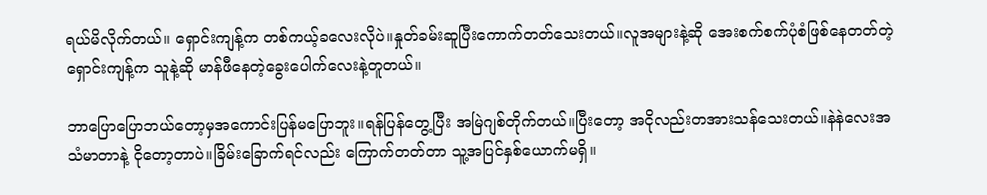ရယ်မိလိုက်တယ်။ ရှောင်းကျန့်က တစ်ကယ့်ခလေးလိုပဲ။နှုတ်ခမ်းဆူပြီးကောက်တတ်သေးတယ်။လူအများနဲ့ဆို အေးစက်စက်ပုံစံဖြစ်နေတတ်တဲ့ ရှောင်းကျန့်က သူနဲ့ဆို မာန်ဖီနေတဲ့ခွေးပေါက်လေးနဲ့တူတယ်။

ဘာပြောပြောဘယ်တော့မှအကောင်းပြန်မပြောဘူး။ရန်ပြန်တွေ့ပြီး အမြဲဂျစ်တိုက်တယ်။ပြီးတော့ အငိုလည်းတအားသန်သေးတယ်။နဲနဲလေးအသံမာတာနဲ့ ငိုတော့တာပဲ။ခြိမ်းခြောက်ရင်လည်း ကြောက်တတ်တာ သူ့အပြင်နှစ်ယောက်မရှိ။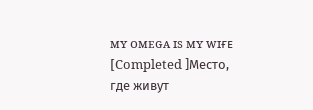ᴍʏ ᴏᴍᴇɢᴀ ɪs ᴍʏ ᴡɪғᴇ [Completed ]Место, где живут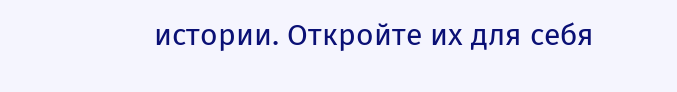истории. Откройте их для себя